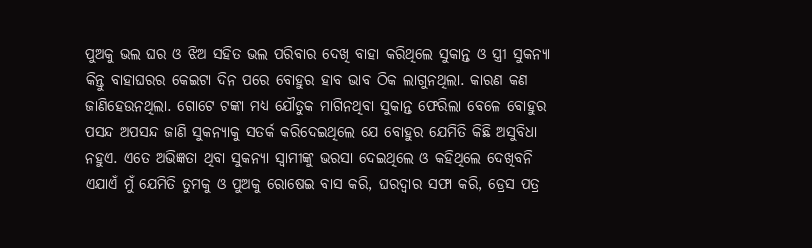ପୁଅକୁ ଭଲ ଘର ଓ ଝିଅ ସହିତ ଭଲ ପରିବାର ଦେଖି ବାହା କରିଥିଲେ ସୁକାନ୍ତ ଓ ସ୍ତ୍ରୀ ସୁକନ୍ୟା କିନ୍ତୁ ବାହାଘରର କେଇଟା ଦିନ ପରେ ବୋହୁର ହାବ ଭାବ ଠିକ ଲାଗୁନଥିଲା. କାରଣ କଣ ଜାଣିହେଉନଥିଲା. ଗୋଟେ ଟଙ୍କା ମଧ୍ୟ ଯୌତୁକ ମାଗିନଥିବା ସୁକାନ୍ତ ଫେରିଲା ବେଳେ ବୋହୁର ପସନ୍ଦ ଅପସନ୍ଦ ଜାଣି ସୁକନ୍ୟାକୁ ସତର୍କ କରିଦେଇଥିଲେ ଯେ ବୋହୁର ଯେମିତି କିଛି ଅସୁବିଧା ନହୁଏ. ଏତେ ଅଭିଜ୍ଞତା ଥିବା ସୁକନ୍ୟା ସ୍ୱାମୀଙ୍କୁ ଭରସା ଦେଇଥିଲେ ଓ କହିଥିଲେ ଦେଖିବନି ଏଯାଏଁ ମୁଁ ଯେମିତି ତୁମକୁ ଓ ପୁଅକୁ ରୋଷେଇ ବାସ କରି, ଘରଦ୍ୱାର ସଫା କରି, ଡ୍ରେସ ପତ୍ର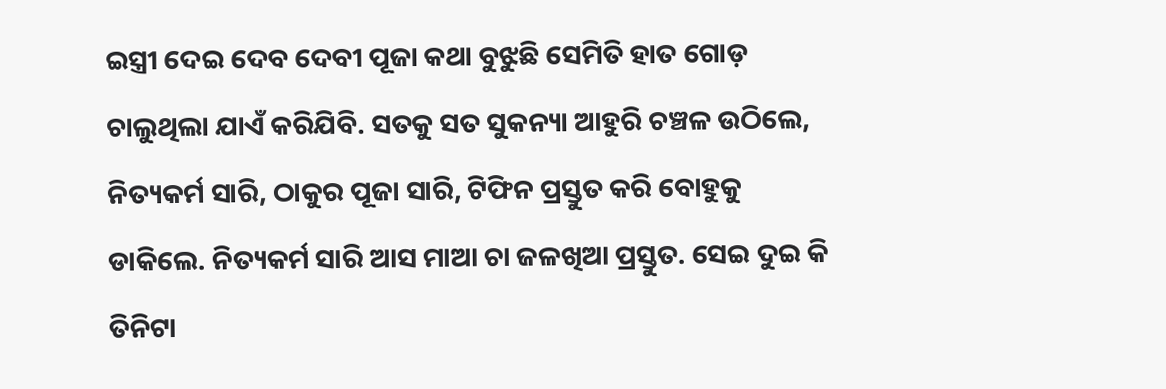ଇସ୍ତ୍ରୀ ଦେଇ ଦେବ ଦେବୀ ପୂଜା କଥା ବୁଝୁଛି ସେମିତି ହାତ ଗୋଡ଼ ଚାଲୁଥିଲା ଯାଏଁ କରିଯିବି. ସତକୁ ସତ ସୁକନ୍ୟା ଆହୁରି ଚଞ୍ଚଳ ଉଠିଲେ, ନିତ୍ୟକର୍ମ ସାରି, ଠାକୁର ପୂଜା ସାରି, ଟିଫିନ ପ୍ରସ୍ତୁତ କରି ବୋହୁକୁ ଡାକିଲେ. ନିତ୍ୟକର୍ମ ସାରି ଆସ ମାଆ ଚା ଜଳଖିଆ ପ୍ରସ୍ତୁତ. ସେଇ ଦୁଇ କି ତିନିଟା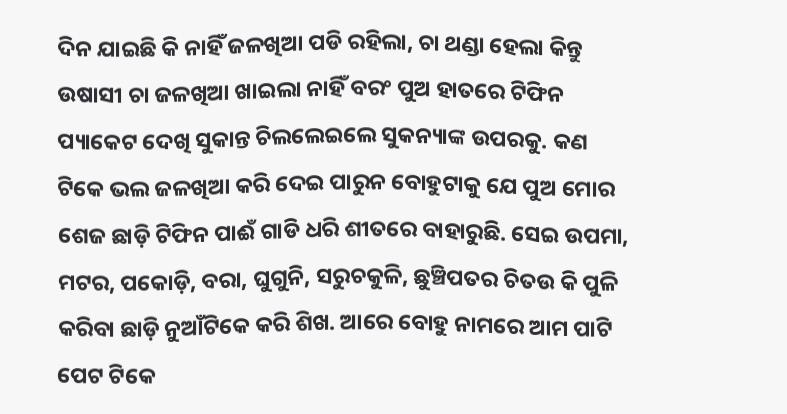ଦିନ ଯାଇଛି କି ନାହିଁ ଜଳଖିଆ ପଡି ରହିଲା, ଚା ଥଣ୍ଡା ହେଲା କିନ୍ତୁ ଉଷାସୀ ଚା ଜଳଖିଆ ଖାଇଲା ନାହିଁ ବରଂ ପୁଅ ହାତରେ ଟିଫିନ ପ୍ୟାକେଟ ଦେଖି ସୁକାନ୍ତ ଚିଲଲେଇଲେ ସୁକନ୍ୟାଙ୍କ ଉପରକୁ. କଣ ଟିକେ ଭଲ ଜଳଖିଆ କରି ଦେଇ ପାରୁନ ବୋହୁଟାକୁ ଯେ ପୁଅ ମୋର ଶେଜ ଛାଡ଼ି ଟିଫିନ ପାଈଁ ଗାଡି ଧରି ଶୀତରେ ବାହାରୁଛି. ସେଇ ଉପମା, ମଟର, ପକୋଡ଼ି, ବରା, ଘୁଗୁନି, ସରୁଚକୁଳି, ଛୁଞ୍ଚିପତର ଚିତଉ କି ପୁଳି କରିବା ଛାଡ଼ି ନୁଆଁଟିକେ କରି ଶିଖ. ଆରେ ବୋହୁ ନାମରେ ଆମ ପାଟି ପେଟ ଟିକେ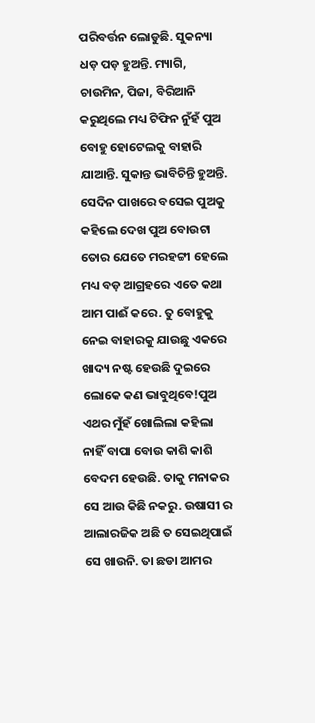ପରିବର୍ତ୍ତନ ଲୋଡୁଛି. ସୁକନ୍ୟା ଧଡ଼ ପଡ଼ ହୁଅନ୍ତି. ମ୍ୟାଗି, ଚାଉମିନ, ପିଜା, ବିରିଆନି କରୁଥିଲେ ମଧ୍ୟ ଟିଫିନ ନୁଁହଁ ପୁଅ ବୋହୁ ହୋଟେଲକୁ ବାହାରି ଯାଆନ୍ତି. ସୁକାନ୍ତ ଭାବିଚିନ୍ତି ହୁଅନ୍ତି.
ସେଦିନ ପାଖରେ ବସେଇ ପୁଅକୁ କହିଲେ ଦେଖ ପୁଅ ବୋଉଟା ତୋର ଯେତେ ମରହଟ୍ଟୀ ହେଲେ ମଧ୍ୟ ବଡ଼ ଆଗ୍ରହରେ ଏତେ କଥା ଆମ ପାଈଁ କରେ. ତୁ ବୋହୁକୁ ନେଇ ବାହାରକୁ ଯାଉଛୁ ଏକରେ ଖାଦ୍ୟ ନଷ୍ଟ ହେଉଛି ଦୁଇରେ ଲୋକେ କଣ ଭାବୁଥିବେ!ପୁଅ ଏଥର ମୁଁହଁ ଖୋଲିଲା କହିଲା ନାହିଁ ବାପା ବୋଉ କାଶି କାଶି ବେଦମ ହେଉଛି. ତାକୁ ମନାକର ସେ ଆଉ କିଛି ନକରୁ. ଉଷାସୀ ର ଆଲାରଜିକ ଅଛି ତ ସେଇଥିପାଇଁ ସେ ଖାଉନି. ତା ଛଡା ଆମର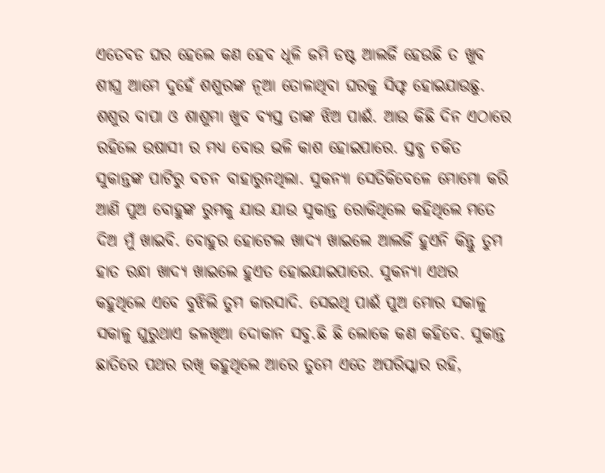ଏତେବଡ ଘର ହେଲେ କଣ ହେବ ଧୂଳି ଜମି ଡଷ୍ଟ ଆଲର୍ଜି ହେଉଛି ତ ଖୁବ ଶୀଘ୍ର ଆମେ ଦୁହେଁ ଶଶୁରଙ୍କ ନୂଆ ତୋଳାଥିବା ଘରକୁ ସିଫ୍ଟ ହୋଇଯାଉଛୁ. ଶଶୁର ବାପା ଓ ଶାଶୁମା ଖୁବ ବ୍ୟସ୍ତ ତାଙ୍କ ଝିଅ ପାଈଁ. ଆଉ କିଛି ଦିନ ଏଠାରେ ରହିଲେ ଉଷାସୀ ର ମଧ୍ୟ ବୋଉ ଭଳି କାଶ ହୋଇପାରେ. ସ୍ତବ୍ଧ ଚକିତ ସୁକାନ୍ତଙ୍କ ପାଟିରୁ ବଚନ ବାହାରୁନଥିଲା. ସୁକନ୍ୟା ସେତିକିବେଳେ ମୋମୋ କରି ଆଣି ପୁଅ ବୋହୁଙ୍କ ରୁମକୁ ଯାଉ ଯାଉ ସୁକାନ୍ତ ରୋକିଥିଲେ କହିଥିଲେ ମତେ ଦିଅ ମୁଁ ଖାଇବି. ବୋହୁର ହୋଟେଲ ଖାଦ୍ୟ ଖାଇଲେ ଆଲର୍ଜି ହୁଏନି କିନ୍ତୁ ତୁମ ହାତ ରନ୍ଧା ଖାଦ୍ୟ ଖାଇଲେ ହୁଏତ ହୋଇଯାଇପାରେ. ସୁକନ୍ୟା ଏଥର କହୁଥିଲେ ଏବେ ବୁଝିଲି ତୁମ କାରସାଦି. ସେଇଥି ପାଈଁ ପୁଅ ମୋର ସକାଳୁ ସକାଳୁ ଘୁରୁଥାଏ ଜଳଖିଆ ଦୋକାନ ସବୁ.ଛି ଛି ଲୋକେ କଣ କହିବେ. ସୁକାନ୍ତ ଛାତିରେ ପଥର ରଖି କହୁଥିଲେ ଆରେ ତୁମେ ଏତେ ଅପରିସ୍କାର ରହି,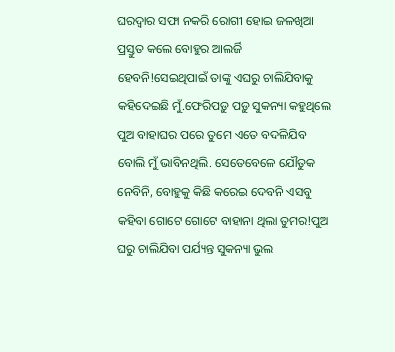ଘରଦ୍ୱାର ସଫା ନକରି ରୋଗୀ ହୋଇ ଜଳଖିଆ ପ୍ରସ୍ତୁତ କଲେ ବୋହୁର ଆଲର୍ଜି ହେବନି!ସେଇଥିପାଇଁ ତାଙ୍କୁ ଏଘରୁ ଚାଲିଯିବାକୁ କହିଦେଇଛି ମୁଁ.ଫେରିପଡ଼ୁ ପଡ଼ୁ ସୁକନ୍ୟା କହୁଥିଲେ ପୁଅ ବାହାଘର ପରେ ତୁମେ ଏତେ ବଦଳିଯିବ ବୋଲି ମୁଁ ଭାବିନଥିଲି. ସେତେବେଳେ ଯୌତୁକ ନେବିନି, ବୋହୁକୁ କିଛି କରେଇ ଦେବନି ଏସବୁ କହିବା ଗୋଟେ ଗୋଟେ ବାହାନା ଥିଲା ତୁମର!ପୁଅ ଘରୁ ଚାଲିଯିବା ପର୍ଯ୍ୟନ୍ତ ସୁକନ୍ୟା ଭୁଲ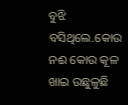ବୁଝି ବସିଥିଲେ.କୋଉ ନଈ କୋଉ କୂଳ ଖାଇ ଉଛୁଳୁଛି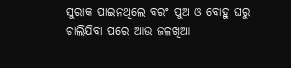ସୁରାକ ପାଇନଥିଲେ ବରଂ ପୁଅ ଓ ବୋହୁ ଘରୁ ଚାଲିଯିବା ପରେ ଆଉ ଜଳଖିଆ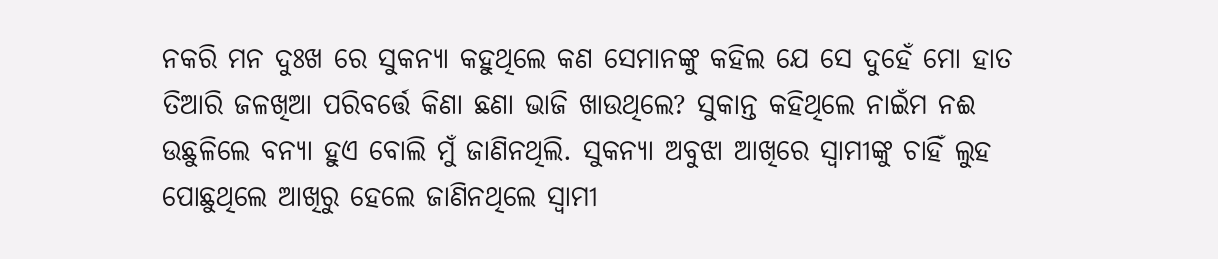ନକରି ମନ ଦୁଃଖ ରେ ସୁକନ୍ୟା କହୁଥିଲେ କଣ ସେମାନଙ୍କୁ କହିଲ ଯେ ସେ ଦୁହେଁ ମୋ ହାତ ତିଆରି ଜଳଖିଆ ପରିବର୍ତ୍ତେ କିଣା ଛଣା ଭାଜି ଖାଉଥିଲେ? ସୁକାନ୍ତ କହିଥିଲେ ନାଇଁମ ନଈ ଉଛୁଳିଲେ ବନ୍ୟା ହୁଏ ବୋଲି ମୁଁ ଜାଣିନଥିଲି. ସୁକନ୍ୟା ଅବୁଝା ଆଖିରେ ସ୍ୱାମୀଙ୍କୁ ଚାହିଁ ଲୁହ ପୋଛୁଥିଲେ ଆଖିରୁ ହେଲେ ଜାଣିନଥିଲେ ସ୍ୱାମୀ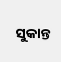ସୁକାନ୍ତ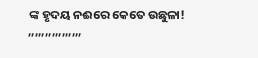ଙ୍କ ହୃଦୟ ନଈରେ କେତେ ଉଛୁଳା!
,,,,,,,,,,,,,,,,